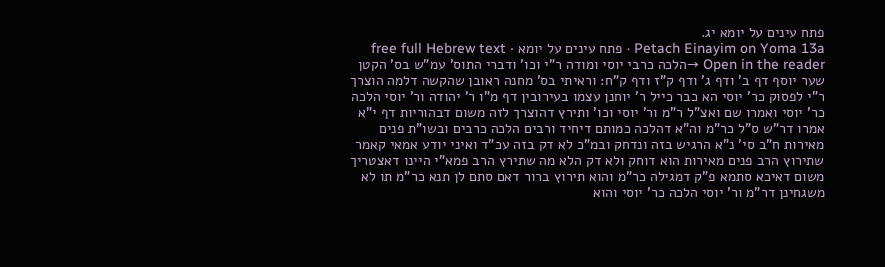פתח עינים על יומא יג.
Petach Einayim on Yoma 13a · פתח עינים על יומא · free full Hebrew text
Open in the reader →הלכה כרבי יוסי ומודה ר"י וכו' ודברי התוס' עמ"ש בס' הקטן שער יוסף דף ב' ודף ג' ודף ק"ז ודף ק"ח: וראיתי בס' מחנה ראובן שהקשה דלמה הוצרך ר"י לפסוק כר' יוסי הא כבר כייל ר' יוחנן עצמו בעירובין דף מ"ו ר' יהודה ור' יוסי הלכה כר' יוסי ואמרו שם ואצ"ל ר"מ ור' יוסי וכו' ותירץ דהוצרך לזה משום דבהוריות דף י"א אמרו דר"ש ס"ל כר"מ וה"א דהלכה כמותם דיחיד ורבים הלכה כרבים ובשו"ת פנים מאירות ח"ב סי' נ"א הרגיש בזה ונדחק ובמ"כ לא דק בזה עכ"ד ואיני יודע אמאי קאמר שתירוץ הרב פנים מאירות הוא דוחק ולא דק הלא מה שתירץ הרב פמא"י היינו דאצטריך משום דאיכא סתמא פ"ק דמגילה כר"מ והוא תירוץ ברור דאם סתם לן תנא כר"מ תו לא משגחינן דר"מ ור' יוסי הלכה כר' יוסי והוא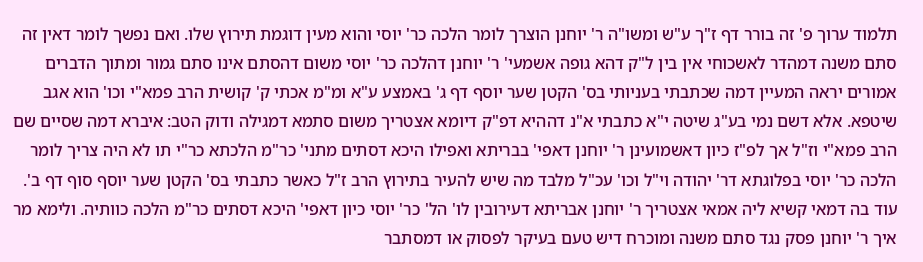תלמוד ערוך פ' זה בורר דף ז"ך ע"ש ומשו"ה ר' יוחנן הוצרך לומר הלכה כר' יוסי והוא מעין דוגמת תירוץ שלו. ואם נפשך לומר דאין זה סתם משנה דמהדר לאשכוחי אין בין ל"ק דהא גופה אשמעי' ר' יוחנן דהלכה כר' יוסי משום דהסתם אינו סתם גמור ומתוך הדברים אמורים יראה המעיין דמה שכתבתי בעניותי בס' הקטן שער יוסף דף ג' באמצע ע"א ומ"מ אכתי ק' קושית הרב פמא"י וכו' הוא אגב שיטפא. אלא דשם נמי בע"ג שיטה י"א כתבתי א"נ דההיא דפ"ק דיומא אצטריך משום סתמא דמגילה ודוק הטב: איברא דמה שסיים שם הרב פמא"י וז"ל אך לפ"ז כיון דאשמועינן ר' יוחנן דאפי' בבריתא ואפילו היכא דסתים מתני' כר"מ הלכתא כר"י תו לא היה צריך לומר הלכה כר' יוסי בפלוגתא דר' יהודה וי"ל וכו' עכ"ל מלבד מה שיש להעיר בתירוץ הרב ז"ל כאשר כתבתי בס' הקטן שער יוסף סוף דף ב'. עוד בה דמאי קשיא ליה אמאי אצטריך ר' יוחנן אבריתא דעירובין לו' הל' כר' יוסי כיון דאפי' היכא דסתים כר"מ הלכה כוותיה. ולימא מר איך ר' יוחנן פסק נגד סתם משנה ומוכרח דיש טעם בעיקר לפסוק או דמסתבר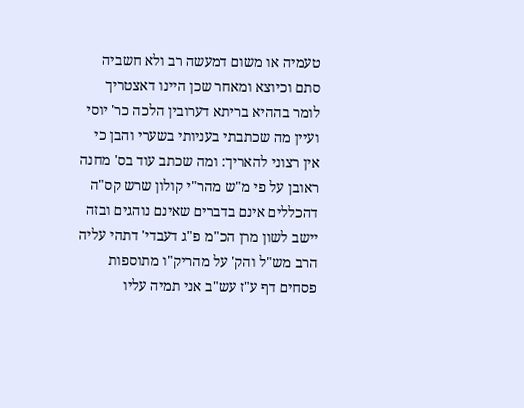טעמיה או משום דמעשה רב ולא חשביה סתם וכיוצא ומאחר שכן היינו דאצטריך לומר בההיא בריתא דערובין הלכה כר' יוסי ועיין מה שכתבתי בעניותי בשערי והבן כי אין רצוני להאריך: ומה שכתב עוד בס' מחנה ראובן על פי מ"ש מהר"י קולון שרש קס"ה דהכללים אינם בדברים שאינם נוהגים ובזה יישב לשון מרן הכ"מ פ"ג דעבדי' דתהי עליה הרב מש"ל והק' על מהריק"ו מתוספות פסחים דף ע"ז עש"ב אני תמיה עליו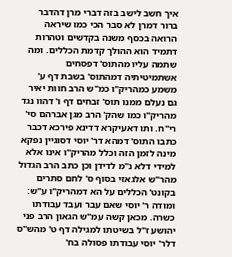איך חשב לישב בזה דברי מרן דהדבר ברור דמרן לא סבר הכי כמו שיראה הרואה בכסף משנה בקדשים וטהרות דתמיד הוא ההולך קדמת הכללים. ומה שתמה עליו מהתוס' דפסחים אשתמיטיתיה דמהתוס' בשבת דף ע' משמע כמהריק"ו כמ"ש הרב חוות יאיר גם נעלם ממנו תוס' זבחים דף ו' דהוו נגד מהריק"ו כמו שהק' הרב מגן אברהם סי' רי"ח. ותו דאעיקרא דדינא פירכא דכבר כתבו התוס' דמהא דר' יוסי דסוגיין נפקא מינה לזמן הזה וכלל מהריק"ו אינו אלא למידי דלא נ"מ לדידן וכן כתב הרב הגדול מהר"ש אלגאזי בסוף ס' לחם סתרים בקונט' הכללים על הא דמהריק"ו ע"ש:
ומודה ר' יוסי שאם עבר ועבד עבודתו כשרה. מכאן קשה עמ"ש הגאון הרב פני יהושע ז"ל בשיטתו למגילה דף ט' מהש"ס דלר' יוסי עבודתו פסולה בח'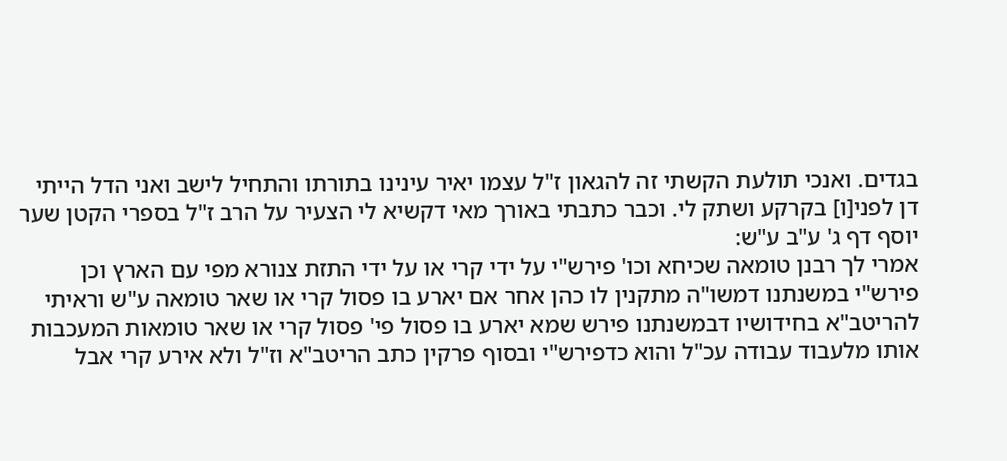בגדים. ואנכי תולעת הקשתי זה להגאון ז"ל עצמו יאיר עינינו בתורתו והתחיל לישב ואני הדל הייתי דן לפני[ו] בקרקע ושתק לי. וכבר כתבתי באורך מאי דקשיא לי הצעיר על הרב ז"ל בספרי הקטן שער יוסף דף ג' ע"ב ע"ש:
אמרי לך רבנן טומאה שכיחא וכו' פירש"י על ידי קרי או על ידי התזת צנורא מפי עם הארץ וכן פירש"י במשנתנו דמשו"ה מתקנין לו כהן אחר אם יארע בו פסול קרי או שאר טומאה ע"ש וראיתי להריטב"א בחידושיו דבמשנתנו פירש שמא יארע בו פסול פי' פסול קרי או שאר טומאות המעכבות אותו מלעבוד עבודה עכ"ל והוא כדפירש"י ובסוף פרקין כתב הריטב"א וז"ל ולא אירע קרי אבל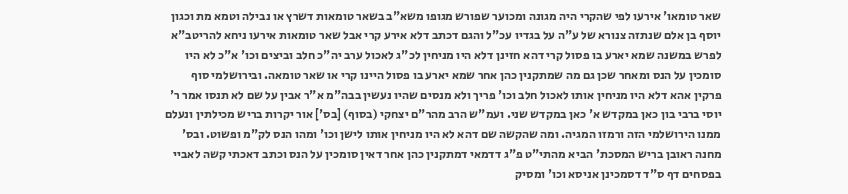שאר טומאו' אירעו לפי שהקרי היה מגונה ומכוער שפורש מגופו משא"ב בשאר טומאות דשרץ או נבילה וטמא מת וכגון יוסף בן אלם שנתזה צנורא של ע"ה על בגדיו עכ"ל והגם דכתב דלא אירע קרי אבל שאר טומאות אירעו ניחא להריטב"א לפרש במשנה שמא יארע בו פסול קרי דהא חזינן דלא היו מניחין לכ"ג לאכול ערב יה"כ חלב וביצים וכו' א"כ לא היו סומכין על הנס ומאחר שכן גם מה שמתקנין כהן אחר שמא יארע בו פסול היינו קרי או שאר טומאה. ובירושלמי סוף פרקין אהא דלא היו מניחין אותו לאכול חלב וכו' פריך ולא מנסים שהיו נעשין בבה"מ א"ר אבין על שם לא תנסו אמר ר' יוסי ברבי בון כאן במקדש א' כאן במקדש שני. ועמ"ש הרב מהר"ם יצחקי (בסוף) [בס'] אור יקרות בריש מכילתין ונעלם ממנו הירושלמי הזה ורמזו המגיה. ומה שהקשה שם דהא לא היו מניחין אותו לישן וכו' ומהו הנס לק"מ ופשוט. ובס' מחנה ראובן בריש המסכת' הביא מהתי"ט פ"ג דדמאי דמתקנין כהן אחר דאין סומכין על הנס וכתב דאכתי קשה לאביי בפסחים דף ס"ד דסמכינן אניסא וכו' ומסיק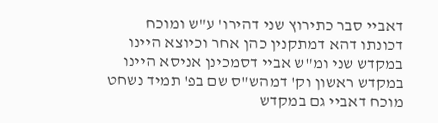דאביי סבר כתירוץ שני דהירו' ע"ש ומוכח דכונתו דהא דמתקנין כהן אחר וכיוצא היינו במקדש שני ומ"ש אביי דסמכינן אניסא היינו במקדש ראשון וק' דמהש"ס שם בפ' תמיד נשחט מוכח דאביי גם במקדש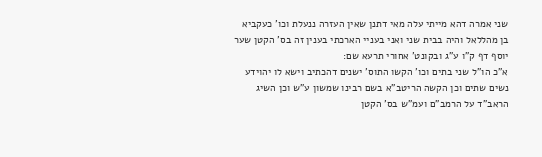שני אמרה דהא מייתי עלה מאי דתנן שאין העזרה ננעלת וכו' כעקביא בן מהללאל והיה בבית שני ואני בעניי הארכתי בענין זה בס' הקטן שער יוסף דף ק"ו ע"ג ובקונט' אחורי תרעא שם:
א"כ הו"ל שני בתים וכו' הקשו התוס' ישנים דהכתיב וישא לו יהוידע נשים שתים וכן הקשה הריטב"א בשם רבינו שמשון ע"ש וכן השיג הראב"ד על הרמב"ם ועמ"ש בס' הקטן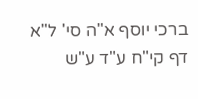ברכי יוסף א"ה סי' ל"א דף קי"ח ע"ד ע"ש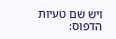ויש שם טעיות הדפוס: